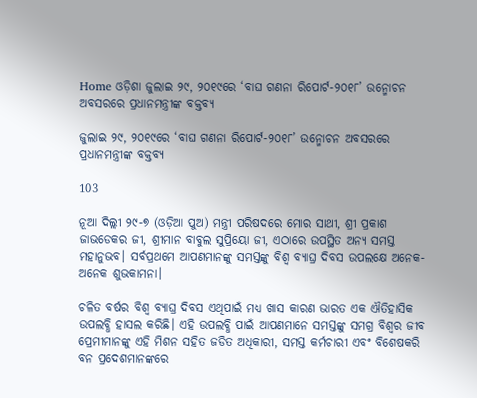Home ଓଡ଼ିଶା ଜୁଲାଇ ୨୯, ୨୦୧୯ରେ ‘ବାଘ ଗଣନା ରିପୋର୍ଟ-୨୦୧୮’ ଉନ୍ମୋଚନ ଅବସରରେ ପ୍ରଧାନମନ୍ତ୍ରୀଙ୍କ ବକ୍ତବ୍ୟ

ଜୁଲାଇ ୨୯, ୨୦୧୯ରେ ‘ବାଘ ଗଣନା ରିପୋର୍ଟ-୨୦୧୮’ ଉନ୍ମୋଚନ ଅବସରରେ ପ୍ରଧାନମନ୍ତ୍ରୀଙ୍କ ବକ୍ତବ୍ୟ

103

ନୂଆ ଦିଲ୍ଲୀ ୨୯-୭ (ଓଡ଼ିଆ ପୁଅ) ମନ୍ତ୍ରୀ ପରିଷଦରେ ମୋର ସାଥୀ, ଶ୍ରୀ ପ୍ରକାଶ ଜାଭଡେକର ଜୀ, ଶ୍ରୀମାନ ବାବୁଲ ସୁପ୍ରିୟୋ ଜୀ, ଏଠାରେ ଉପସ୍ଥିତ ଅନ୍ୟ ସମସ୍ତ ମହାନୁଭବ। ସର୍ବପ୍ରଥମେ ଆପଣମାନଙ୍କୁ ସମସ୍ତଙ୍କୁ ବିଶ୍ୱ ବ୍ୟାଘ୍ର ଦିବସ ଉପଲକ୍ଷେ ଅନେକ-ଅନେକ ଶୁଭକାମନା।

ଚଳିତ ବର୍ଷର ବିଶ୍ୱ ବ୍ୟାଘ୍ର ଦିବସ ଏଥିପାଇଁ ମଧ୍ୟ ଖାସ କାରଣ ଭାରତ ଏକ ଐତିହାସିକ ଉପଲବ୍ଧି ହାସଲ କରିଛି। ଏହି ଉପଲବ୍ଧି ପାଇଁ ଆପଣମାନେ ସମସ୍ତଙ୍କୁ ସମଗ୍ର ବିଶ୍ୱର ଜୀବ ପ୍ରେମୀମାନଙ୍କୁ ଏହି ମିଶନ ସହିତ ଜଡିତ ଅଧିକାରୀ, ସମସ୍ତ କର୍ମଚାରୀ ଏବଂ ବିଶେଷକରି ବନ ପ୍ରଦେଶମାନଙ୍କରେ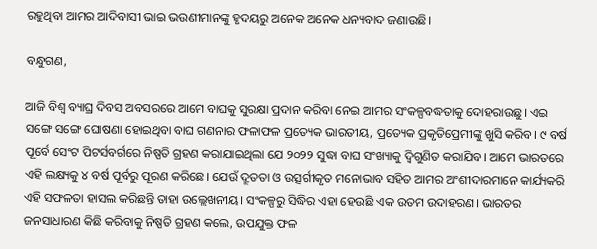ରହୁଥିବା ଆମର ଆଦିବାସୀ ଭାଇ ଭଉଣୀମାନଙ୍କୁ ହୃଦୟରୁ ଅନେକ ଅନେକ ଧନ୍ୟବାଦ ଜଣାଉଛି।

ବନ୍ଧୁଗଣ,

ଆଜି ବିଶ୍ୱ ବ୍ୟାଘ୍ର ଦିବସ ଅବସରରେ ଆମେ ବାଘକୁ ସୁରକ୍ଷା ପ୍ରଦାନ କରିବା ନେଇ ଆମର ସଂକଳ୍ପବଦ୍ଧତାକୁ ଦୋହରାଉଛୁ। ଏଇ ସଙ୍ଗେ ସଙ୍ଗେ ଘୋଷଣା ହୋଇଥିବା ବାଘ ଗଣନାର ଫଳାଫଳ ପ୍ରତ୍ୟେକ ଭାରତୀୟ, ପ୍ରତ୍ୟେକ ପ୍ରକୃତିପ୍ରେମୀଙ୍କୁ ଖୁସି କରିବ। ୯ ବର୍ଷ ପୂର୍ବେ ସେଂଟ ପିଟର୍ସବର୍ଗରେ ନିଷ୍ପତି ଗ୍ରହଣ କରାଯାଇଥିଲା ଯେ ୨୦୨୨ ସୁଦ୍ଧା ବାଘ ସଂଖ୍ୟାକୁ ଦ୍ୱିଗୁଣିତ କରାଯିବ। ଆମେ ଭାରତରେ ଏହି ଲକ୍ଷ୍ୟକୁ ୪ ବର୍ଷ ପୂର୍ବରୁ ପୂରଣ କରିଛେ। ଯେଉଁ ଦ୍ରୂତତା ଓ ଉତ୍ସର୍ଗୀକୃତ ମନୋଭାବ ସହିତ ଆମର ଅଂଶୀଦାରମାନେ କାର୍ଯ୍ୟକରି ଏହି ସଫଳତା ହାସଲ କରିଛନ୍ତି ତାହା ଉଲ୍ଲେଖନୀୟ। ସଂକଳ୍ପରୁ ସିଦ୍ଧିର ଏହା ହେଉଛି ଏକ ଉତମ ଉଦାହରଣ। ଭାରତର ଜନସାଧାରଣ କିଛି କରିବାକୁ ନିଷ୍ପତି ଗ୍ରହଣ କଲେ, ଉପଯୁକ୍ତ ଫଳ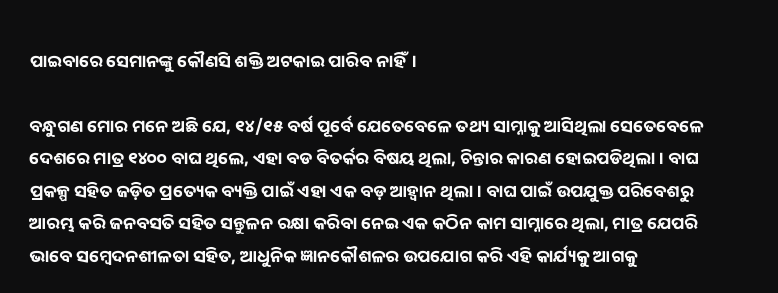ପାଇବାରେ ସେମାନଙ୍କୁ କୌଣସି ଶକ୍ତି ଅଟକାଇ ପାରିବ ନାହିଁ।

ବନ୍ଧୁଗଣ ମୋର ମନେ ଅଛି ଯେ, ୧୪/୧୫ ବର୍ଷ ପୂର୍ବେ ଯେତେବେଳେ ତଥ୍ୟ ସାମ୍ନାକୁ ଆସିଥିଲା ସେତେବେଳେ ଦେଶରେ ମାତ୍ର ୧୪୦୦ ବାଘ ଥିଲେ, ଏହା ବଡ ବିତର୍କର ବିଷୟ ଥିଲା, ଚିନ୍ତାର କାରଣ ହୋଇପଡିଥିଲା। ବାଘ ପ୍ରକଳ୍ପ ସହିତ ଜଡ଼ିତ ପ୍ରତ୍ୟେକ ବ୍ୟକ୍ତି ପାଇଁ ଏହା ଏକ ବଡ଼ ଆହ୍ୱାନ ଥିଲା। ବାଘ ପାଇଁ ଉପଯୁକ୍ତ ପରିବେଶରୁ ଆରମ୍ଭ କରି ଜନବସତି ସହିତ ସନ୍ତୁଳନ ରକ୍ଷା କରିବା ନେଇ ଏକ କଠିନ କାମ ସାମ୍ନାରେ ଥିଲା, ମାତ୍ର ଯେପରି ଭାବେ ସମ୍ବେଦନଶୀଳତା ସହିତ, ଆଧୁନିକ ଜ୍ଞାନକୌଶଳର ଉପଯୋଗ କରି ଏହି କାର୍ଯ୍ୟକୁ ଆଗକୁ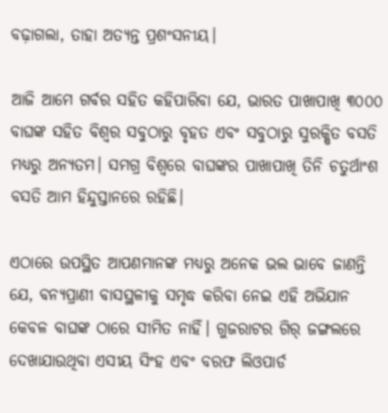ବଢ଼ାଗଲା, ତାହା ଅତ୍ୟନ୍ତ ପ୍ରଶଂସନୀୟ।

ଆଜି ଆମେ ଗର୍ବର ସହିତ କହିପାରିବା ଯେ, ଭାରତ ପାଖାପାଖି ୩୦୦୦ ବାଘଙ୍କ ସହିତ ବିଶ୍ୱର ସବୁଠାରୁ ବୃହତ ଏବଂ ସବୁଠାରୁ ସୁରକ୍ଷିତ ବସତି ମଧ୍ୟରୁ ଅନ୍ୟତମ। ସମଗ୍ର ବିଶ୍ୱରେ ବାଘଙ୍କର ପାଖାପାଖି ତିନି ଚତୁର୍ଥାଂଶ ବସତି ଆମ ହିନ୍ଦୁସ୍ତାନରେ ରହିଛି।

ଏଠାରେ ଉପସ୍ଥିତ ଆପଣମାନଙ୍କ ମଧ୍ୟରୁ ଅନେକ ଭଲ ଭାବେ ଜାଣନ୍ତି ଯେ, ବନ୍ୟପ୍ରାଣୀ ବାସସ୍ଥଳୀକୁ ସମୃଦ୍ଧ କରିବା ନେଇ ଏହି ଅଭିଯାନ କେବଳ ବାଘଙ୍କ ଠାରେ ସୀମିତ ନାହିଁ। ଗୁଜରାଟର ଗିର୍ ଜଙ୍ଗଲରେ ଦେଖାଯାଉଥିବା ଏସୀୟ ସିଂହ ଏବଂ ବରଫ ଲିଓପାର୍ଡ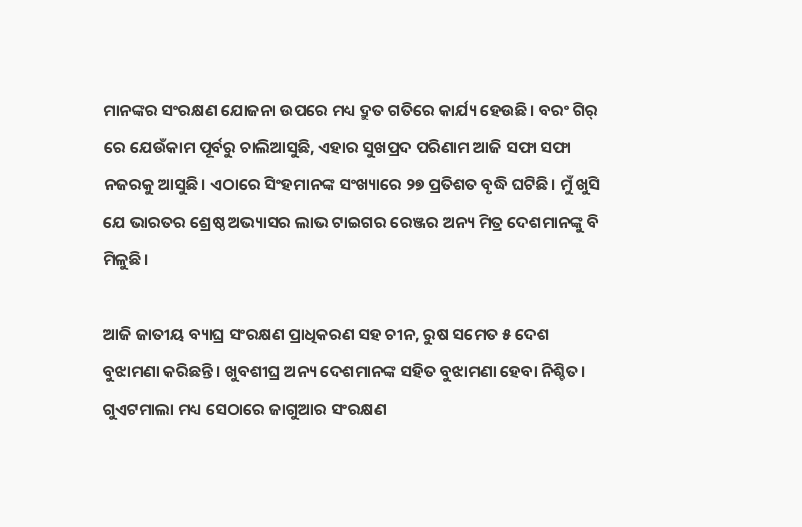ମାନଙ୍କର ସଂରକ୍ଷଣ ଯୋଜନା ଉପରେ ମଧ୍ୟ ଦ୍ରୁତ ଗତିରେ କାର୍ଯ୍ୟ ହେଉଛି। ବରଂ ଗିର୍ ରେ ଯେଉଁକାମ ପୂର୍ବରୁ ଚାଲିଆସୁଛି, ଏହାର ସୁଖପ୍ରଦ ପରିଣାମ ଆଜି ସଫା ସଫା ନଜରକୁ ଆସୁଛି। ଏଠାରେ ସିଂହମାନଙ୍କ ସଂଖ୍ୟାରେ ୨୭ ପ୍ରତିଶତ ବୃଦ୍ଧି ଘଟିଛି। ମୁଁ ଖୁସି ଯେ ଭାରତର ଶ୍ରେଷ୍ଠ ଅଭ୍ୟାସର ଲାଭ ଟାଇଗର ରେଞ୍ଜର ଅନ୍ୟ ମିତ୍ର ଦେଶମାନଙ୍କୁ ବି ମିଳୁଛି।

ଆଜି ଜାତୀୟ ବ୍ୟାଘ୍ର ସଂରକ୍ଷଣ ପ୍ରାଧିକରଣ ସହ ଚୀନ, ରୁଷ ସମେତ ୫ ଦେଶ ବୁଝାମଣା କରିଛନ୍ତି। ଖୁବଶୀଘ୍ର ଅନ୍ୟ ଦେଶମାନଙ୍କ ସହିତ ବୁଝାମଣା ହେବା ନିଶ୍ଚିତ। ଗୁଏଟମାଲା ମଧ୍ୟ ସେଠାରେ ଜାଗୁଆର ସଂରକ୍ଷଣ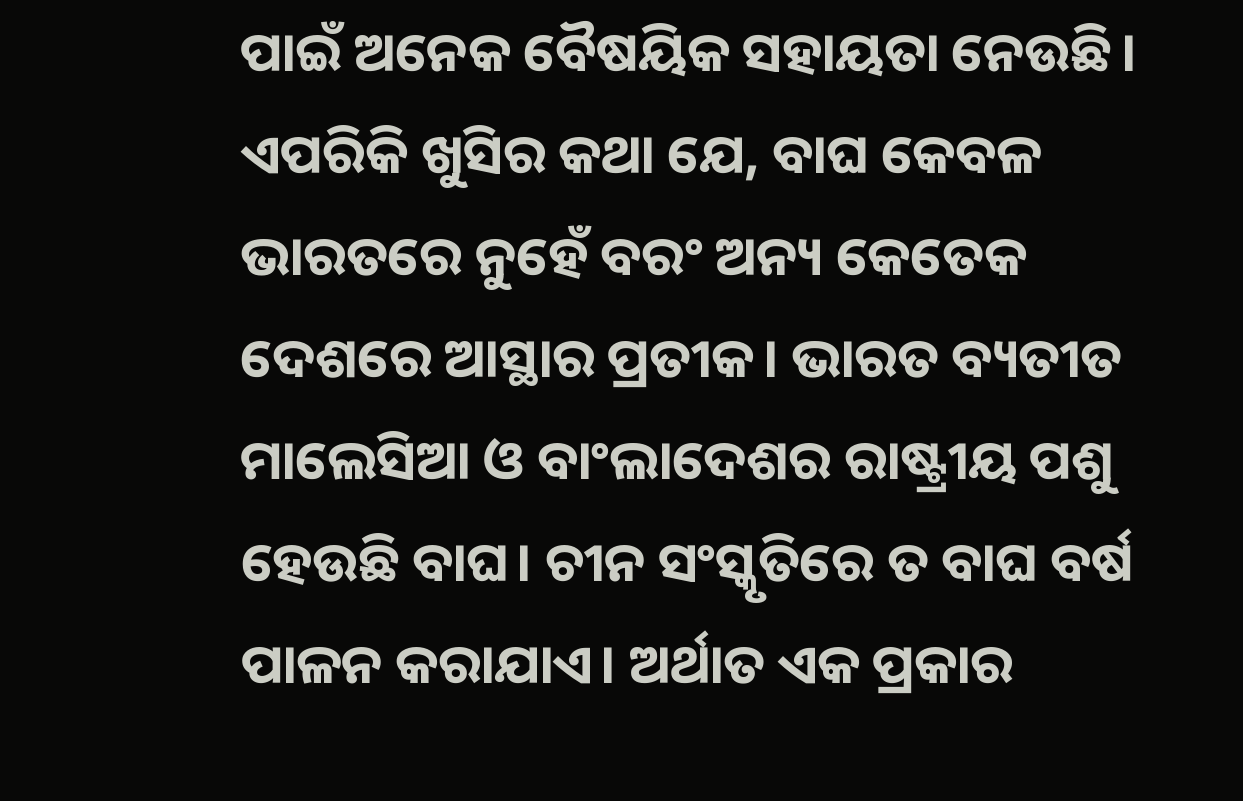ପାଇଁ ଅନେକ ବୈଷୟିକ ସହାୟତା ନେଉଛି। ଏପରିକି ଖୁସିର କଥା ଯେ, ବାଘ କେବଳ ଭାରତରେ ନୁହେଁ ବରଂ ଅନ୍ୟ କେତେକ ଦେଶରେ ଆସ୍ଥାର ପ୍ରତୀକ। ଭାରତ ବ୍ୟତୀତ ମାଲେସିଆ ଓ ବାଂଲାଦେଶର ରାଷ୍ଟ୍ରୀୟ ପଶୁ ହେଉଛି ବାଘ। ଚୀନ ସଂସ୍କୃତିରେ ତ ବାଘ ବର୍ଷ ପାଳନ କରାଯାଏ। ଅର୍ଥାତ ଏକ ପ୍ରକାର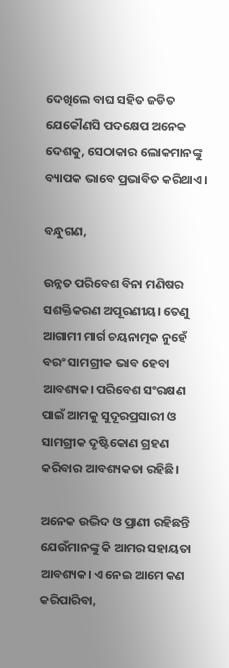ଦେଖିଲେ ବାଘ ସହିତ ଜଡିତ ଯେକୌଣସି ପଦକ୍ଷେପ ଅନେକ ଦେଶକୁ, ସେଠାକାର ଲୋକମାନଙ୍କୁ ବ୍ୟାପକ ଭାବେ ପ୍ରଭାବିତ କରିଥାଏ।

ବନ୍ଧୁଗଣ,

ଉନ୍ନତ ପରିବେଶ ବିନା ମଣିଷର ସଶକ୍ତିକରଣ ଅପୂରଣୀୟ। ତେଣୁ ଆଗାମୀ ମାର୍ଗ ଚୟନାତ୍ମକ ନୁହେଁ ବରଂ ସାମଗ୍ରୀକ ଭାବ ହେବା ଆବଶ୍ୟକ। ପରିବେଶ ସଂରକ୍ଷଣ ପାଇଁ ଆମକୁ ସୁଦୂରପ୍ରସାରୀ ଓ ସାମଗ୍ରୀକ ଦୃଷ୍ଟିକୋଣ ଗ୍ରହଣ କରିବାର ଆବଶ୍ୟକତା ରହିଛି।

ଅନେକ ଉଦ୍ଭିଦ ଓ ପ୍ରାଣୀ ରହିଛନ୍ତି ଯେଉଁମାନଙ୍କୁ କି ଆମର ସହାୟତା ଆବଶ୍ୟକ। ଏ ନେଇ ଆମେ କଣ କରିପାରିବା,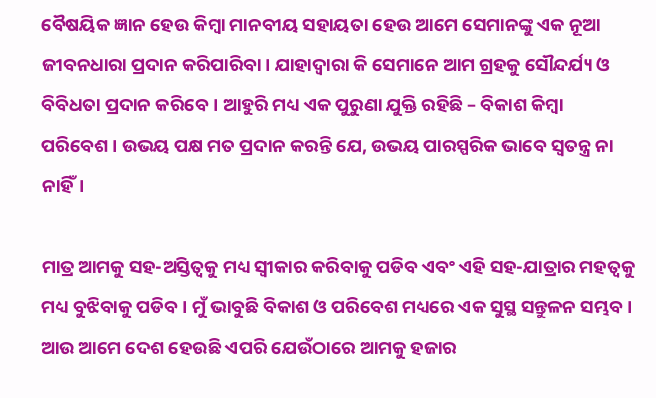ବୈଷୟିକ ଜ୍ଞାନ ହେଉ କିମ୍ବା ମାନବୀୟ ସହାୟତା ହେଉ ଆମେ ସେମାନଙ୍କୁ ଏକ ନୂଆ ଜୀବନଧାରା ପ୍ରଦାନ କରିପାରିବା। ଯାହାଦ୍ୱାରା କି ସେମାନେ ଆମ ଗ୍ରହକୁ ସୌନ୍ଦର୍ଯ୍ୟ ଓ ବିବିଧତା ପ୍ରଦାନ କରିବେ। ଆହୁରି ମଧ୍ୟ ଏକ ପୁରୁଣା ଯୁକ୍ତି ରହିଛି – ବିକାଶ କିମ୍ବା ପରିବେଶ। ଉଭୟ ପକ୍ଷ ମତ ପ୍ରଦାନ କରନ୍ତି ଯେ, ଉଭୟ ପାରସ୍ପରିକ ଭାବେ ସ୍ୱତନ୍ତ୍ର ନା ନାହିଁ।

ମାତ୍ର ଆମକୁ ସହ-ଅସ୍ତିତ୍ୱକୁ ମଧ୍ୟ ସ୍ୱୀକାର କରିବାକୁ ପଡିବ ଏବଂ ଏହି ସହ-ଯାତ୍ରାର ମହତ୍ୱକୁ ମଧ୍ୟ ବୁଝିବାକୁ ପଡିବ। ମୁଁ ଭାବୁଛି ବିକାଶ ଓ ପରିବେଶ ମଧ୍ୟରେ ଏକ ସୁସ୍ଥ ସନ୍ତୁଳନ ସମ୍ଭବ। ଆଉ ଆମେ ଦେଶ ହେଉଛି ଏପରି ଯେଉଁଠାରେ ଆମକୁ ହଜାର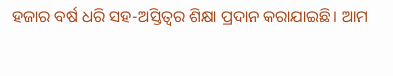ହଜାର ବର୍ଷ ଧରି ସହ-ଅସ୍ତିତ୍ୱର ଶିକ୍ଷା ପ୍ରଦାନ କରାଯାଇଛି। ଆମ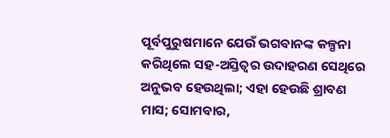ପୂର୍ବପୁରୁଷମାନେ ଯେଉଁ ଭଗବାନଙ୍କ କଳ୍ପନା କରିଥିଲେ ସହ-ଅସ୍ତିତ୍ୱର ଉଦାହରଣ ସେଥିରେ ଅନୁଭବ ହେଉଥିଲା; ଏହା ହେଉଛି ଶ୍ରାବଣ ମାସ; ସୋମବାର,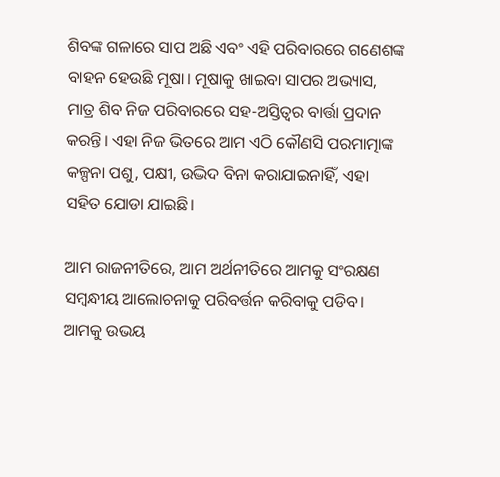ଶିବଙ୍କ ଗଳାରେ ସାପ ଅଛି ଏବଂ ଏହି ପରିବାରରେ ଗଣେଶଙ୍କ ବାହନ ହେଉଛି ମୂଷା। ମୂଷାକୁ ଖାଇବା ସାପର ଅଭ୍ୟାସ, ମାତ୍ର ଶିବ ନିଜ ପରିବାରରେ ସହ-ଅସ୍ତିତ୍ୱର ବାର୍ତ୍ତା ପ୍ରଦାନ କରନ୍ତି। ଏହା ନିଜ ଭିତରେ ଆମ ଏଠି କୌଣସି ପରମାତ୍ମାଙ୍କ କଳ୍ପନା ପଶୁ, ପକ୍ଷୀ, ଉଦ୍ଭିଦ ବିନା କରାଯାଇନାହିଁ, ଏହା ସହିତ ଯୋଡା ଯାଇଛି।

ଆମ ରାଜନୀତିରେ, ଆମ ଅର୍ଥନୀତିରେ ଆମକୁ ସଂରକ୍ଷଣ ସମ୍ବନ୍ଧୀୟ ଆଲୋଚନାକୁ ପରିବର୍ତ୍ତନ କରିବାକୁ ପଡିବ। ଆମକୁ ଉଭୟ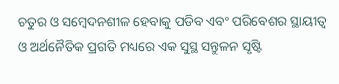ଚତୁର ଓ ସମ୍ବେଦନଶୀଳ ହେବାକୁ ପଡିବ ଏବଂ ପରିବେଶର ସ୍ଥାୟୀତ୍ୱ ଓ ଅର୍ଥନୈତିକ ପ୍ରଗତି ମଧ୍ୟରେ ଏକ ସୁସ୍ଥ ସନ୍ତୁଳନ ସୃଷ୍ଟି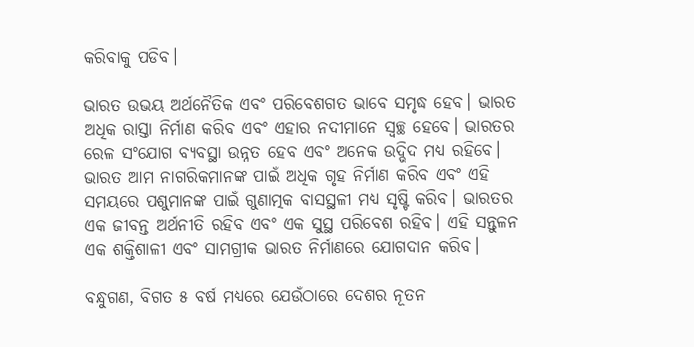କରିବାକୁ ପଡିବ।

ଭାରତ ଉଭୟ ଅର୍ଥନୈତିକ ଏବଂ ପରିବେଶଗତ ଭାବେ ସମୃଦ୍ଧ ହେବ। ଭାରତ ଅଧିକ ରାସ୍ତା ନିର୍ମାଣ କରିବ ଏବଂ ଏହାର ନଦୀମାନେ ସ୍ୱଚ୍ଛ ହେବେ। ଭାରତର ରେଳ ସଂଯୋଗ ବ୍ୟବସ୍ଥା ଉନ୍ନତ ହେବ ଏବଂ ଅନେକ ଉଦ୍ଭିଦ ମଧ୍ୟ ରହିବେ। ଭାରତ ଆମ ନାଗରିକମାନଙ୍କ ପାଇଁ ଅଧିକ ଗୃହ ନିର୍ମାଣ କରିବ ଏବଂ ଏହି ସମୟରେ ପଶୁମାନଙ୍କ ପାଇଁ ଗୁଣାତ୍ମକ ବାସସ୍ଥଳୀ ମଧ୍ୟ ସୃଷ୍ଟି କରିବ। ଭାରତର ଏକ ଜୀବନ୍ତ ଅର୍ଥନୀତି ରହିବ ଏବଂ ଏକ ସୁସ୍ଥ ପରିବେଶ ରହିବ। ଏହି ସନ୍ତୁଳନ ଏକ ଶକ୍ତିଶାଳୀ ଏବଂ ସାମଗ୍ରୀକ ଭାରତ ନିର୍ମାଣରେ ଯୋଗଦାନ କରିବ।

ବନ୍ଧୁଗଣ, ବିଗତ ୫ ବର୍ଷ ମଧ୍ୟରେ ଯେଉଁଠାରେ ଦେଶର ନୂତନ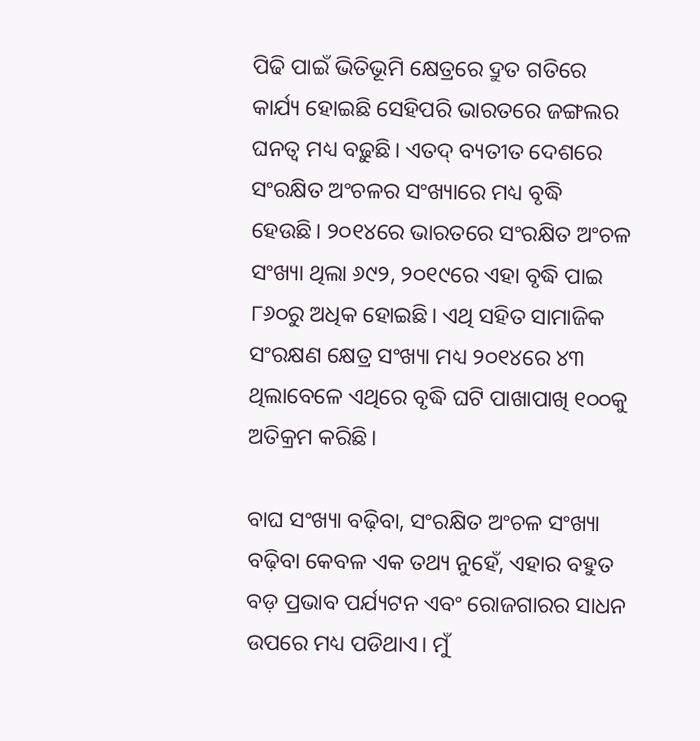ପିଢି ପାଇଁ ଭିତିଭୂମି କ୍ଷେତ୍ରରେ ଦ୍ରୁତ ଗତିରେ କାର୍ଯ୍ୟ ହୋଇଛି ସେହିପରି ଭାରତରେ ଜଙ୍ଗଲର ଘନତ୍ୱ ମଧ୍ୟ ବଢ଼ୁଛି। ଏତଦ୍ ବ୍ୟତୀତ ଦେଶରେ ସଂରକ୍ଷିତ ଅଂଚଳର ସଂଖ୍ୟାରେ ମଧ୍ୟ ବୃଦ୍ଧି ହେଉଛି। ୨୦୧୪ରେ ଭାରତରେ ସଂରକ୍ଷିତ ଅଂଚଳ ସଂଖ୍ୟା ଥିଲା ୬୯୨, ୨୦୧୯ରେ ଏହା ବୃଦ୍ଧି ପାଇ ୮୬୦ରୁ ଅଧିକ ହୋଇଛି। ଏଥି ସହିତ ସାମାଜିକ ସଂରକ୍ଷଣ କ୍ଷେତ୍ର ସଂଖ୍ୟା ମଧ୍ୟ ୨୦୧୪ରେ ୪୩ ଥିଲାବେଳେ ଏଥିରେ ବୃଦ୍ଧି ଘଟି ପାଖାପାଖି ୧୦୦କୁ ଅତିକ୍ରମ କରିଛି।

ବାଘ ସଂଖ୍ୟା ବଢ଼ିବା, ସଂରକ୍ଷିତ ଅଂଚଳ ସଂଖ୍ୟା ବଢ଼ିବା କେବଳ ଏକ ତଥ୍ୟ ନୁହେଁ, ଏହାର ବହୁତ ବଡ଼ ପ୍ରଭାବ ପର୍ଯ୍ୟଟନ ଏବଂ ରୋଜଗାରର ସାଧନ ଉପରେ ମଧ୍ୟ ପଡିଥାଏ। ମୁଁ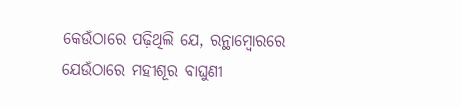କେଉଁଠାରେ ପଢ଼ିଥିଲି ଯେ, ରନ୍ଥାମ୍ବୋରରେ ଯେଉଁଠାରେ ମହୀଶୂର ବାଘୁଣୀ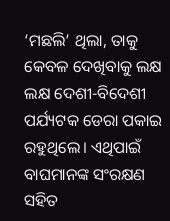‘ମଛଲି’ ଥିଲା, ତାକୁ କେବଳ ଦେଖିବାକୁ ଲକ୍ଷ ଲକ୍ଷ ଦେଶୀ-ବିଦେଶୀ ପର୍ଯ୍ୟଟକ ଡେରା ପକାଇ ରହୁଥିଲେ। ଏଥିପାଇଁ ବାଘମାନଙ୍କ ସଂରକ୍ଷଣ ସହିତ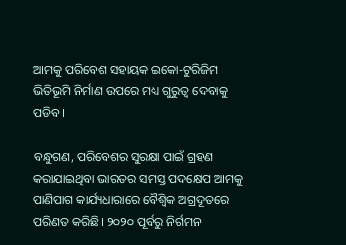ଆମକୁ ପରିବେଶ ସହାୟକ ଇକୋ-ଟୁରିଜିମ ଭିତିଭୂମି ନିର୍ମାଣ ଉପରେ ମଧ୍ୟ ଗୁରୁତ୍ୱ ଦେବାକୁ ପଡିବ।

ବନ୍ଧୁଗଣ, ପରିବେଶର ସୁରକ୍ଷା ପାଇଁ ଗ୍ରହଣ କରାଯାଇଥିବା ଭାରତର ସମସ୍ତ ପଦକ୍ଷେପ ଆମକୁ ପାଣିପାଗ କାର୍ଯ୍ୟଧାରାରେ ବୈଶ୍ୱିକ ଅଗ୍ରଦୂତରେ ପରିଣତ କରିଛି। ୨୦୨୦ ପୂର୍ବରୁ ନିର୍ଗମନ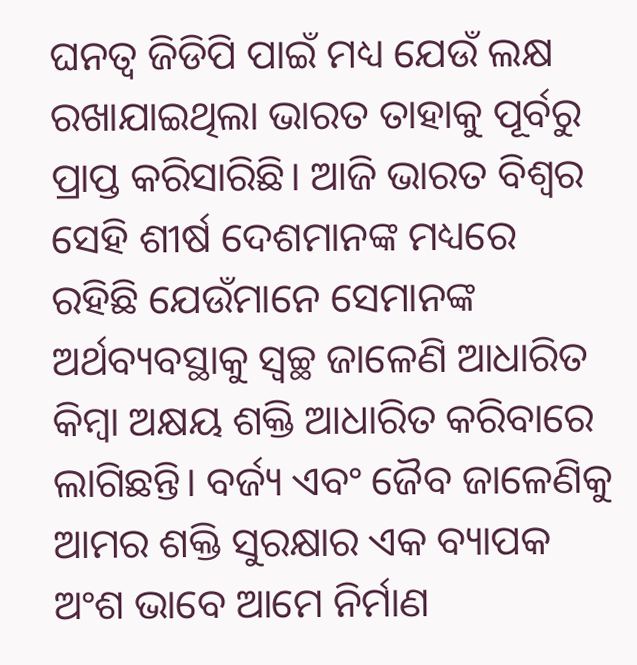ଘନତ୍ୱ ଜିଡିପି ପାଇଁ ମଧ୍ୟ ଯେଉଁ ଲକ୍ଷ ରଖାଯାଇଥିଲା ଭାରତ ତାହାକୁ ପୂର୍ବରୁ ପ୍ରାପ୍ତ କରିସାରିଛି। ଆଜି ଭାରତ ବିଶ୍ୱର ସେହି ଶୀର୍ଷ ଦେଶମାନଙ୍କ ମଧ୍ୟରେ ରହିଛି ଯେଉଁମାନେ ସେମାନଙ୍କ ଅର୍ଥବ୍ୟବସ୍ଥାକୁ ସ୍ୱଚ୍ଛ ଜାଳେଣି ଆଧାରିତ କିମ୍ବା ଅକ୍ଷୟ ଶକ୍ତି ଆଧାରିତ କରିବାରେ ଲାଗିଛନ୍ତି। ବର୍ଜ୍ୟ ଏବଂ ଜୈବ ଜାଳେଣିକୁ ଆମର ଶକ୍ତି ସୁରକ୍ଷାର ଏକ ବ୍ୟାପକ ଅଂଶ ଭାବେ ଆମେ ନିର୍ମାଣ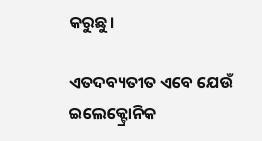କରୁଛୁ।

ଏତଦବ୍ୟତୀତ ଏବେ ଯେଉଁ ଇଲେକ୍ଟ୍ରୋନିକ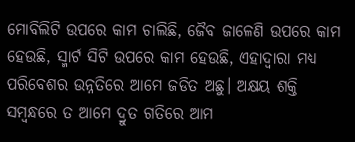ମୋବିଲିଟି ଉପରେ କାମ ଚାଲିଛି, ଜୈବ ଜାଳେଣି ଉପରେ କାମ ହେଉଛି, ସ୍ମାର୍ଟ ସିଟି ଉପରେ କାମ ହେଉଛି, ଏହାଦ୍ୱାରା ମଧ୍ୟ ପରିବେଶର ଉନ୍ନତିରେ ଆମେ ଜଡିତ ଅଛୁ। ଅକ୍ଷୟ ଶକ୍ତି ସମ୍ବନ୍ଧରେ ତ ଆମେ ଦ୍ରୁତ ଗତିରେ ଆମ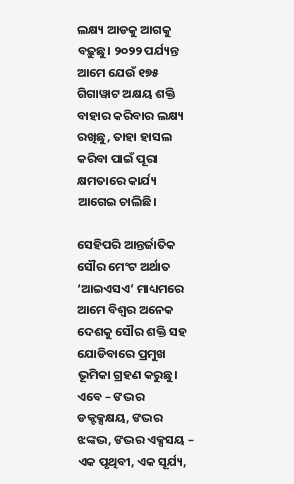ଲକ୍ଷ୍ୟ ଆଡକୁ ଆଗକୁ ବଢ଼ୁଛୁ। ୨୦୨୨ ପର୍ଯ୍ୟନ୍ତ ଆମେ ଯେଉଁ ୧୭୫ ଗିଗାୱାଟ ଅକ୍ଷୟ ଶକ୍ତି ବାହାର କରିବାର ଲକ୍ଷ୍ୟ ରଖିଛୁ, ତାହା ହାସଲ କରିବା ପାଇଁ ପୂରା କ୍ଷମତାରେ କାର୍ଯ୍ୟ ଆଗେଇ ଚାଲିଛି।

ସେହିପରି ଆନ୍ତର୍ଜାତିକ ସୌର ମେଂଟ ଅର୍ଥାତ ‘ଆଇଏସଏ’ ମାଧ୍ୟମରେ ଆମେ ବିଶ୍ୱର ଅନେକ ଦେଶକୁ ସୌର ଶକ୍ତି ସହ ଯୋଡିବାରେ ପ୍ରମୁଖ ଭୂମିକା ଗ୍ରହଣ କରୁଛୁ। ଏବେ – ଙଦ୍ଭର ଡକ୍ଟକ୍ସକ୍ଷୟ, ଙଦ୍ଭର ଝଙ୍କଦ୍ଭ, ଙଦ୍ଭର ଏକ୍ସସୟ – ଏକ ପୃଥିବୀ, ଏକ ସୂର୍ଯ୍ୟ,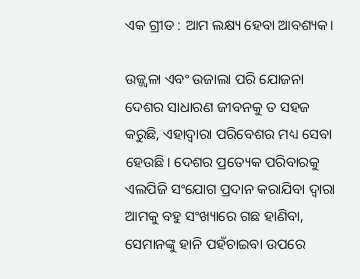ଏକ ଗ୍ରୀଡ : ଆମ ଲକ୍ଷ୍ୟ ହେବା ଆବଶ୍ୟକ।

ଉଜ୍ଜ୍ୱଳା ଏବଂ ଉଜାଲା ପରି ଯୋଜନା ଦେଶର ସାଧାରଣ ଜୀବନକୁ ତ ସହଜ କରୁଛି, ଏହାଦ୍ୱାରା ପରିବେଶର ମଧ୍ୟ ସେବା ହେଉଛି। ଦେଶର ପ୍ରତ୍ୟେକ ପରିବାରକୁ ଏଲପିଜି ସଂଯୋଗ ପ୍ରଦାନ କରାଯିବା ଦ୍ୱାରା ଆମକୁ ବହୁ ସଂଖ୍ୟାରେ ଗଛ ହାଣିବା, ସେମାନଙ୍କୁ ହାନି ପହଁଚାଇବା ଉପରେ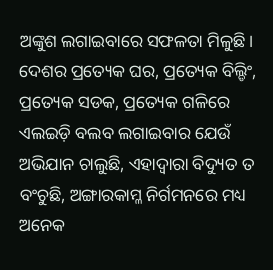ଅଙ୍କୁଶ ଲଗାଇବାରେ ସଫଳତା ମିଳୁଛି। ଦେଶର ପ୍ରତ୍ୟେକ ଘର, ପ୍ରତ୍ୟେକ ବିଲ୍ଡିଂ, ପ୍ରତ୍ୟେକ ସଡକ, ପ୍ରତ୍ୟେକ ଗଳିରେ ଏଲଇଡ଼ି ବଲବ ଲଗାଇବାର ଯେଉଁ ଅଭିଯାନ ଚାଲୁଛି, ଏହାଦ୍ୱାରା ବିଦ୍ୟୁତ ତ ବଂଚୁଛି, ଅଙ୍ଗାରକାମ୍ଳ ନିର୍ଗମନରେ ମଧ୍ୟ ଅନେକ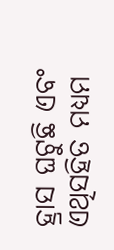ହ୍ରାସ ଘଟୁଛି ଏବଂ ଏଥିସହିତ ମଧ୍ୟମ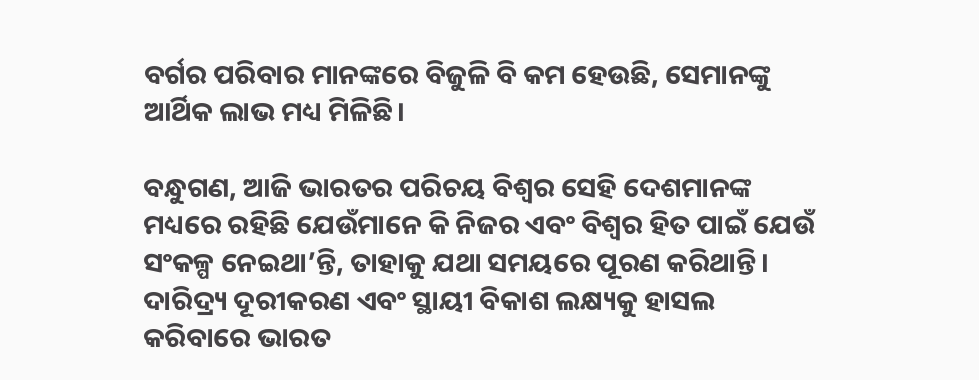ବର୍ଗର ପରିବାର ମାନଙ୍କରେ ବିଜୁଳି ବି କମ ହେଉଛି, ସେମାନଙ୍କୁ ଆର୍ଥିକ ଲାଭ ମଧ୍ୟ ମିଳିଛି।

ବନ୍ଧୁଗଣ, ଆଜି ଭାରତର ପରିଚୟ ବିଶ୍ୱର ସେହି ଦେଶମାନଙ୍କ ମଧ୍ୟରେ ରହିଛି ଯେଉଁମାନେ କି ନିଜର ଏବଂ ବିଶ୍ୱର ହିତ ପାଇଁ ଯେଉଁ ସଂକଳ୍ପ ନେଇଥା’ନ୍ତି, ତାହାକୁ ଯଥା ସମୟରେ ପୂରଣ କରିଥାନ୍ତି। ଦାରିଦ୍ର୍ୟ ଦୂରୀକରଣ ଏବଂ ସ୍ଥାୟୀ ବିକାଶ ଲକ୍ଷ୍ୟକୁ ହାସଲ କରିବାରେ ଭାରତ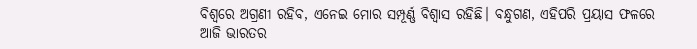ବିଶ୍ୱରେ ଅଗ୍ରଣୀ ରହିବ, ଏନେଇ ମୋର ସମ୍ପୂର୍ଣ୍ଣ ବିଶ୍ୱାସ ରହିଛି। ବନ୍ଧୁଗଣ, ଏହିପରି ପ୍ରୟାସ ଫଳରେ ଆଜି ଭାରତର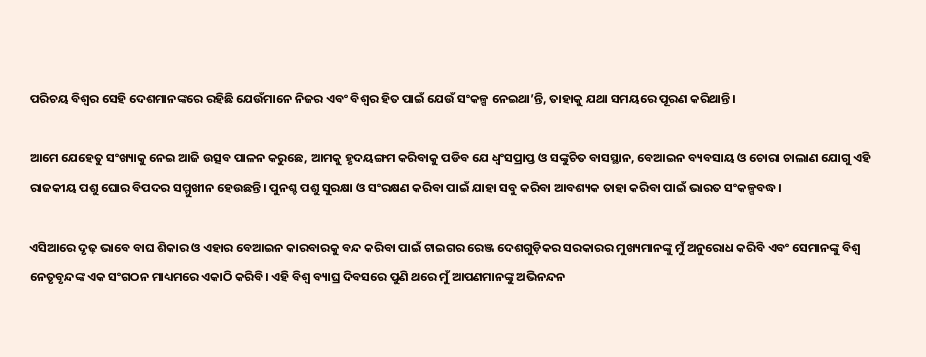ପରିଚୟ ବିଶ୍ୱର ସେହି ଦେଶମାନଙ୍କରେ ରହିଛି ଯେଉଁମାନେ ନିଜର ଏବଂ ବିଶ୍ୱର ହିତ ପାଇଁ ଯେଉଁ ସଂକଳ୍ପ ନେଇଥା’ନ୍ତି, ତାହାକୁ ଯଥା ସମୟରେ ପୂରଣ କରିଥାନ୍ତି।

ଆମେ ଯେହେତୁ ସଂଖ୍ୟାକୁ ନେଇ ଆଜି ଉତ୍ସବ ପାଳନ କରୁଛେ, ଆମକୁ ହୃଦୟଙ୍ଗମ କରିବାକୁ ପଡିବ ଯେ ଧ୍ୱଂସପ୍ରାପ୍ତ ଓ ସଙ୍କୁଚିତ ବାସସ୍ଥାନ, ବେଆଇନ ବ୍ୟବସାୟ ଓ ଚୋରା ଚାଲାଣ ଯୋଗୁ ଏହି ରାଜକୀୟ ପଶୁ ଘୋର ବିପଦର ସମ୍ମୁଖୀନ ହେଉଛନ୍ତି। ପୁନଶ୍ଚ ପଶୁ ସୁରକ୍ଷା ଓ ସଂରକ୍ଷଣ କରିବା ପାଇଁ ଯାହା ସବୁ କରିବା ଆବଶ୍ୟକ ତାହା କରିବା ପାଇଁ ଭାରତ ସଂକଳ୍ପବଦ୍ଧ।

ଏସିଆରେ ଦୃଢ଼ ଭାବେ ବାଘ ଶିକାର ଓ ଏହାର ବେଆଇନ କାରବାରକୁ ବନ୍ଦ କରିବା ପାଇଁ ଟାଇଗର ରେଞ୍ଜ ଦେଶଗୁଡ଼ିକର ସରକାରର ମୁଖ୍ୟମାନଙ୍କୁ ମୁଁ ଅନୁରୋଧ କରିବି ଏବଂ ସେମାନଙ୍କୁ ବିଶ୍ୱ ନେତୃବୃନ୍ଦଙ୍କ ଏକ ସଂଗଠନ ମାଧ୍ୟମରେ ଏକାଠି କରିବି। ଏହି ବିଶ୍ୱ ବ୍ୟାଘ୍ର ଦିବସରେ ପୁଣି ଥରେ ମୁଁ ଆପଣମାନଙ୍କୁ ଅଭିନନ୍ଦନ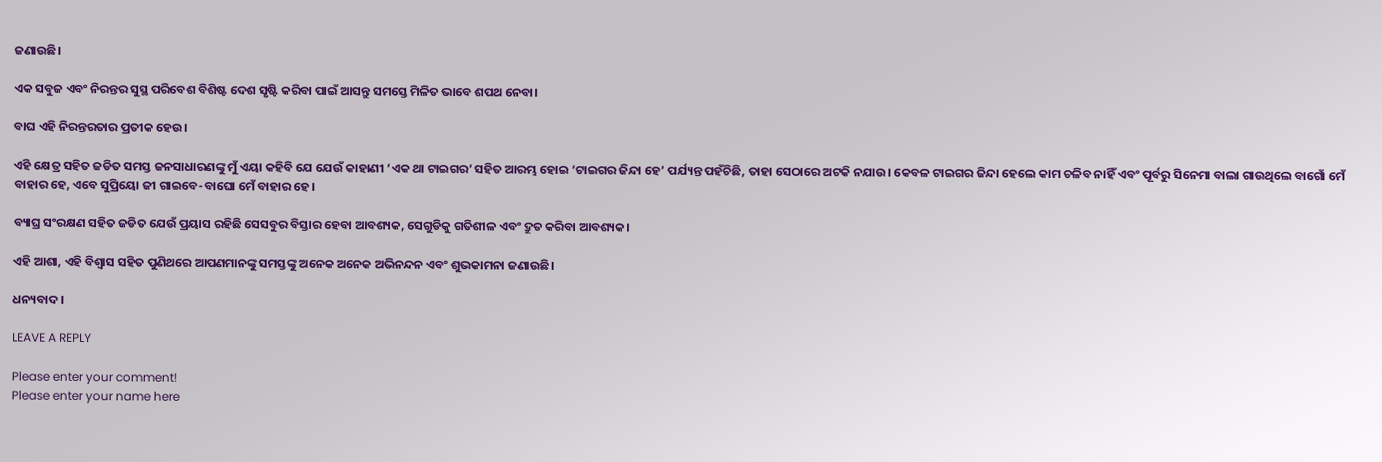ଜଣାଉଛି।

ଏକ ସବୁଜ ଏବଂ ନିରନ୍ତର ସୁସ୍ଥ ପରିବେଶ ବିଶିଷ୍ଟ ଦେଶ ସୃଷ୍ଟି କରିବା ପାଇଁ ଆସନ୍ତୁ ସମସ୍ତେ ମିଳିତ ଭାବେ ଶପଥ ନେବା।

ବାଘ ଏହି ନିରନ୍ତରତାର ପ୍ରତୀକ ହେଉ।

ଏହି କ୍ଷେତ୍ର ସହିତ ଜଡିତ ସମସ୍ତ ଜନସାଧାରଣଙ୍କୁ ମୁଁ ଏୟା କହିବି ଯେ ଯେଉଁ କାହାଣୀ ‘ଏକ ଥା ଟାଇଗର’ ସହିତ ଆରମ୍ଭ ହୋଇ ‘ଟାଇଗର ଜିନ୍ଦା ହେ’ ପର୍ଯ୍ୟନ୍ତ ପହଁଚିଛି, ତାହା ସେଠାରେ ଅଟକି ନଯାଉ। କେବଳ ଟାଇଗର ଜିନ୍ଦା ହେଲେ କାମ ଚଳିବ ନାହିଁ ଏବଂ ପୂର୍ବରୁ ସିନେମା ବାଲା ଗାଉଥିଲେ ବାଗୋଁ ମେଁ ବାହାର ହେ, ଏବେ ସୁପ୍ରିୟୋ ଜୀ ଗାଇବେ-ବାଘୋ ମେଁ ବାହାର ହେ।

ବ୍ୟାଘ୍ର ସଂରକ୍ଷଣ ସହିତ ଜଡିତ ଯେଉଁ ପ୍ରୟାସ ରହିଛି ସେସବୁର ବିସ୍ତାର ହେବା ଆବଶ୍ୟକ, ସେଗୁଡିକୁ ଗତିଶୀଳ ଏବଂ ଦ୍ରୁତ କରିବା ଆବଶ୍ୟକ।

ଏହି ଆଶା, ଏହି ବିଶ୍ୱାସ ସହିତ ପୁଣିଥରେ ଆପଣମାନଙ୍କୁ ସମସ୍ତଙ୍କୁ ଅନେକ ଅନେକ ଅଭିନନ୍ଦନ ଏବଂ ଶୁଭକାମନା ଜଣାଉଛି।

ଧନ୍ୟବାଦ।

LEAVE A REPLY

Please enter your comment!
Please enter your name here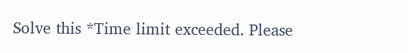Solve this *Time limit exceeded. Please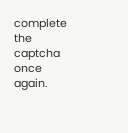complete the captcha once again.